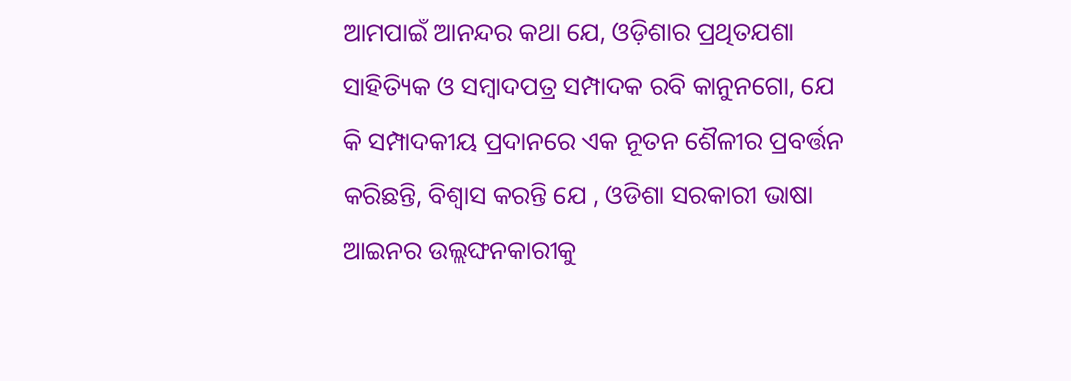ଆମପାଇଁ ଆନନ୍ଦର କଥା ଯେ, ଓଡ଼ିଶାର ପ୍ରଥିତଯଶା ସାହିତ୍ୟିକ ଓ ସମ୍ବାଦପତ୍ର ସମ୍ପାଦକ ରବି କାନୁନଗୋ, ଯେ କି ସମ୍ପାଦକୀୟ ପ୍ରଦାନରେ ଏକ ନୂତନ ଶୈଳୀର ପ୍ରବର୍ତ୍ତନ କରିଛନ୍ତି, ବିଶ୍ଵାସ କରନ୍ତି ଯେ , ଓଡିଶା ସରକାରୀ ଭାଷା ଆଇନର ଉଲ୍ଲଙ୍ଘନକାରୀକୁ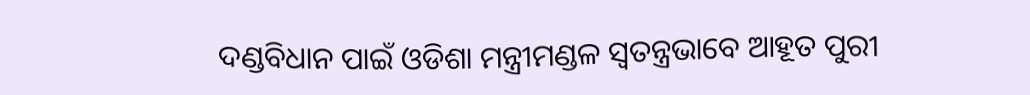ଦଣ୍ଡବିଧାନ ପାଇଁ ଓଡିଶା ମନ୍ତ୍ରୀମଣ୍ଡଳ ସ୍ଵତନ୍ତ୍ରଭାବେ ଆହୂତ ପୁରୀ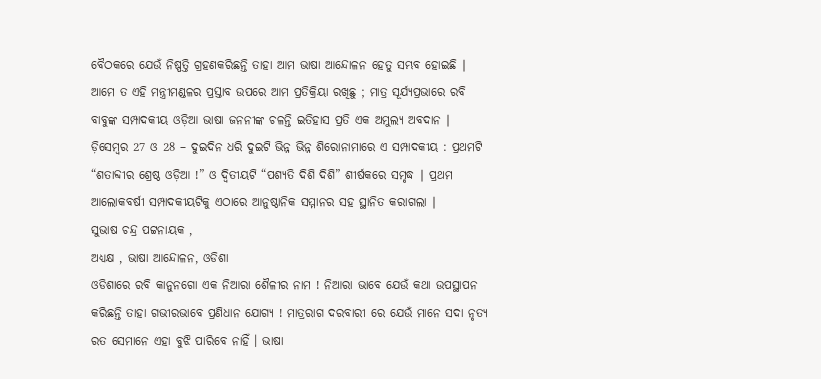ବୈଠକରେ ଯେଉଁ ନିଷ୍ପତ୍ତି ଗ୍ରହଣକରିଛନ୍ତି ତାହା ଆମ ଭାଷା ଆନ୍ଦୋଳନ ହେତୁ ସମ୍ଭବ ହୋଇଛି ∣ ଆମେ ତ ଏହି ମନ୍ତ୍ରୀମଣ୍ଡଳର ପ୍ରସ୍ତାବ ଉପରେ ଆମ ପ୍ରତିକ୍ରିୟା ରଖିଛୁ ; ମାତ୍ର ସୂର୍ଯ୍ୟପ୍ରଭାରେ ରବି ବାବୁଙ୍କ ସମ୍ପାଦକୀୟ ଓଡ଼ିଆ ଭାଷା ଜନନୀଙ୍କ ଚଳନ୍ତି ଇତିହାସ ପ୍ରତି ଏକ ଅମୁଲ୍ୟ ଅବଦାନ ∣ ଡ଼ିସେମ୍ବର 27 ଓ 28 – ଦୁଇଦିନ ଧରି ଦୁଇଟି ଭିନ୍ନ ଭିନ୍ନ ଶିରୋନାମାରେ ଏ ସମ୍ପାଦକୀୟ : ପ୍ରଥମଟି “ଶତାବ୍ଦୀର ଶ୍ରେଷ୍ଠ ଓଡ଼ିଆ !” ଓ ଦ୍ବିତୀୟଟି “ପଶ୍ୟତି ଦିଶି ଦିଶି” ଶୀର୍ଷକରେ ସମୃଦ୍ଧ ∣ ପ୍ରଥମ ଆଲୋକବର୍ଷୀ ସମ୍ପାଦକୀୟଟିକୁ ଏଠାରେ ଆନୁଷ୍ଠାନିକ ସମ୍ମାନର ସହ ସ୍ଥାନିତ କରାଗଲା ∣
ସୁଭାଷ ଚନ୍ଦ୍ର ପଟ୍ଟନାୟକ ,
ଅଧ୍ୟକ୍ଷ , ଭାଷା ଆନ୍ଦୋଳନ, ଓଡିଶା
ଓଡିଶାରେ ରବି କାନୁନଗୋ ଏକ ନିଆରା ଶୈଳୀର ନାମ ! ନିଆରା ଭାବେ ଯେଉଁ କଥା ଉପସ୍ଥାପନ କରିଛନ୍ତି ତାହା ଗଭୀରଭାବେ ପ୍ରଣିଧାନ ଯୋଗ୍ଯ ! ମାତ୍ରରାଗ ଦରବାରୀ ରେ ଯେଉଁ ମାନେ ସଦା ନୃତ୍ୟ ରତ ସେମାନେ ଏହା ବୁଝି ପାରିବେ ନାହିଁ । ଭାଷା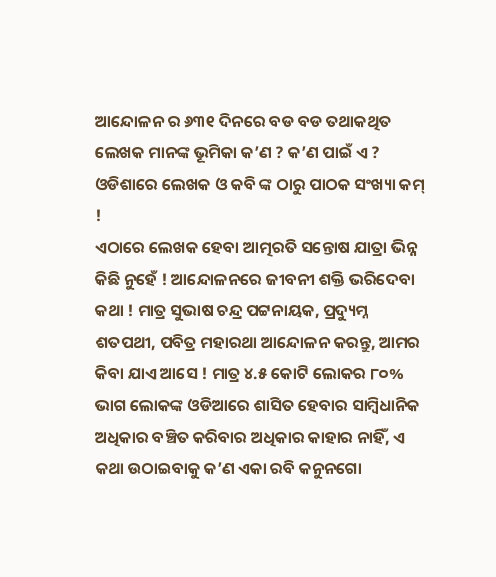ଆନ୍ଦୋଳନ ର ୬୩୧ ଦିନରେ ବଡ ବଡ ତଥାକଥିତ ଲେଖକ ମାନଙ୍କ ଭୂମିକା କ’ଣ ? କ’ଣ ପାଇଁ ଏ ?
ଓଡିଶାରେ ଲେଖକ ଓ କବି ଙ୍କ ଠାରୁ ପାଠକ ସଂଖ୍ୟା କମ୍ !
ଏଠାରେ ଲେଖକ ହେବା ଆତ୍ମରତି ସନ୍ତୋଷ ଯାତ୍ରା ଭିନ୍ନ କିଛି ନୁହେଁ ! ଆନ୍ଦୋଳନରେ ଜୀବନୀ ଶକ୍ତି ଭରିଦେବା କଥା ! ମାତ୍ର ସୁଭାଷ ଚନ୍ଦ୍ର ପଟ୍ଟନାୟକ, ପ୍ରଦ୍ୟୁମ୍ନ ଶତପଥୀ, ପବିତ୍ର ମହାରଥା ଆନ୍ଦୋଳନ କରନ୍ତୁ, ଆମର କିବା ଯାଏ ଆସେ ! ମାତ୍ର ୪.୫ କୋଟି ଲୋକର ୮୦% ଭାଗ ଲୋକଙ୍କ ଓଡିଆରେ ଶାସିତ ହେବାର ସାମ୍ବିଧାନିକ ଅଧିକାର ବଞ୍ଚିତ କରିବାର ଅଧିକାର କାହାର ନାହିଁ, ଏ କଥା ଉଠାଇବାକୁ କ’ଣ ଏକା ରବି କନୁନଗୋ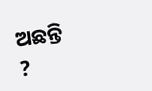ଅଛନ୍ତି ?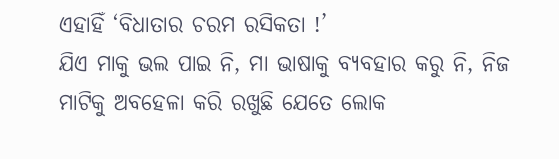ଏହାହିଁ ‘ବିଧାତାର ଚରମ ରସିକତା !’
ଯିଏ ମାକୁ ଭଲ ପାଇ ନି, ମା ଭାଷାକୁ ବ୍ୟବହାର କରୁ ନି, ନିଜ ମାଟିକୁ ଅବହେଳା କରି ରଖୁଛି ଯେତେ ଲୋକ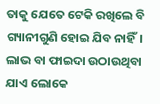ତାକୁ ଯେତେ ଟେକି ରଖିଲେ ବି ଗ୍ୟାନୀଗୁଣି ହୋଇ ଯିବ ନାହିଁ। ଲାଭ ବା ଫାଇଦା ଉଠାଉଥିବା ଯାଏ ଲୋକେ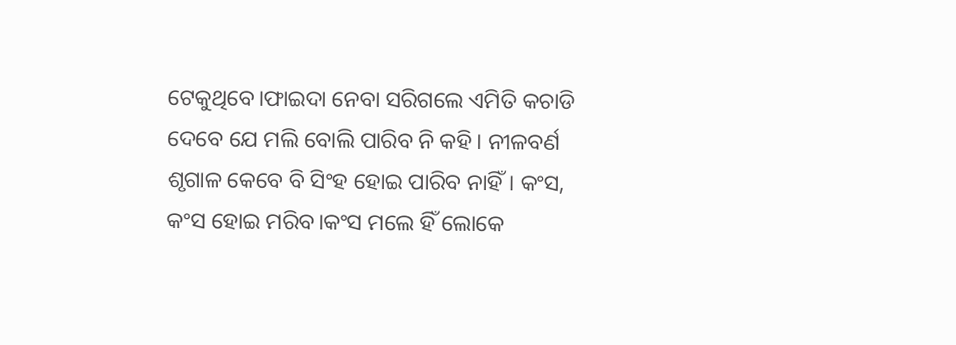ଟେକୁଥିବେ।ଫାଇଦା ନେବା ସରିଗଲେ ଏମିତି କଚାଡି ଦେବେ ଯେ ମଲି ବୋଲି ପାରିବ ନି କହି। ନୀଳବର୍ଣ ଶୃଗାଳ କେବେ ବି ସିଂହ ହୋଇ ପାରିବ ନାହିଁ। କଂସ, କଂସ ହୋଇ ମରିବ।କଂସ ମଲେ ହିଁ ଲୋକେ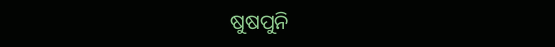ଷୁଷପୁନି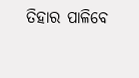ତିହାର ପାଳିବେ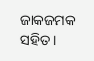ଜାକଜମକ ସହିତ।